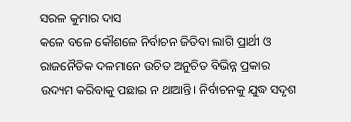ସରଳ କୁମାର ଦାସ
କଳେ ବଳେ କୌଶଳେ ନିର୍ବାଚନ ଜିତିବା ଲାଗି ପ୍ରାର୍ଥୀ ଓ ରାଜନୈତିକ ଦଳମାନେ ଉଚିତ ଅନୁଚିତ ବିଭିନ୍ନ ପ୍ରକାର ଉଦ୍ୟମ କରିବାକୁ ପଛାଇ ନ ଥାଆନ୍ତି। ନିର୍ବାଚନକୁ ଯୁଦ୍ଧ ସଦୃଶ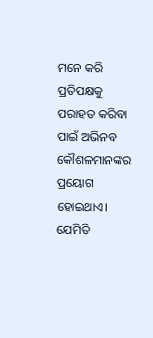ମନେ କରି ପ୍ରତିପକ୍ଷକୁ ପରାହତ କରିବା ପାଇଁ ଅଭିନବ କୌଶଳମାନଙ୍କର ପ୍ରୟୋଗ ହୋଇଥାଏ। ଯେମିତି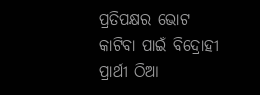ପ୍ରତିପକ୍ଷର ଭୋଟ କାଟିବା ପାଇଁ ବିଦ୍ରୋହୀ ପ୍ରାର୍ଥୀ ଠିଆ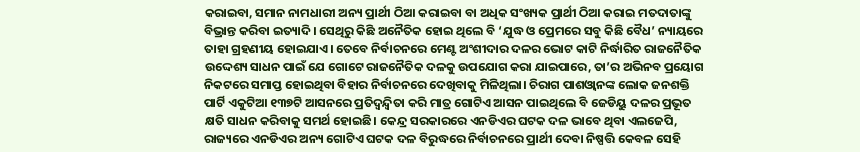କରାଇବା, ସମାନ ନାମଧାରୀ ଅନ୍ୟ ପ୍ରାର୍ଥୀ ଠିଆ କରାଇବା ବା ଅଧିକ ସଂଖ୍ୟକ ପ୍ରାର୍ଥୀ ଠିଆ କରାଇ ମତଦାତାଙ୍କୁ ବିଭ୍ରାନ୍ତ କରିବା ଇତ୍ୟାଦି। ସେଥିରୁ କିଛି ଅନୈତିକ ହୋଇ ଥିଲେ ବି ‘ଯୁଦ୍ଧ ଓ ପ୍ରେମରେ ସବୁ କିଛି ବୈଧ’ ନ୍ୟାୟରେ ତାହା ଗ୍ରହଣୀୟ ହୋଇଯାଏ। ତେବେ ନିର୍ବାଚନରେ ମେଣ୍ଟ ଅଂଶୀଦାର ଦଳର ଭୋଟ କାଟି ନିର୍ଦ୍ଧାରିତ ରାଜନୈତିକ ଉଦ୍ଦେଶ୍ୟ ସାଧନ ପାଇଁ ଯେ ଗୋଟେ ରାଜନୈତିକ ଦଳକୁ ଉପଯୋଗ କରା ଯାଇପାରେ, ତା’ର ଅଭିନବ ପ୍ରୟୋଗ ନିକଟରେ ସମାପ୍ତ ହୋଇଥିବା ବିହାର ନିର୍ବାଚନରେ ଦେଖିବାକୁ ମିଳିଥିଲା। ଚିରାଗ ପାଶଓ୍ୱାନଙ୍କ ଲୋକ ଜନଶକ୍ତି ପାର୍ଟି ଏକୁଟିଆ ୧୩୭ଟି ଆସନରେ ପ୍ରତିଦ୍ୱନ୍ଦ୍ୱିତା କରି ମାତ୍ର ଗୋଟିଏ ଆସନ ପାଇଥିଲେ ବି ଜେଡିୟୁ ଦଳର ପ୍ରଭୂତ କ୍ଷତି ସାଧନ କରିବାକୁ ସମର୍ଥ ହୋଇଛି। କେନ୍ଦ୍ର ସରକାରରେ ଏନଡିଏର ଘଟକ ଦଳ ଭାବେ ଥିବା ଏଲଜେପି, ରାଜ୍ୟରେ ଏନଡିଏର ଅନ୍ୟ ଗୋଟିଏ ଘଟକ ଦଳ ବିରୁଦ୍ଧରେ ନିର୍ବାଚନରେ ପ୍ରାର୍ଥୀ ଦେବା ନିଷ୍ପତ୍ତି କେବଳ ସେହି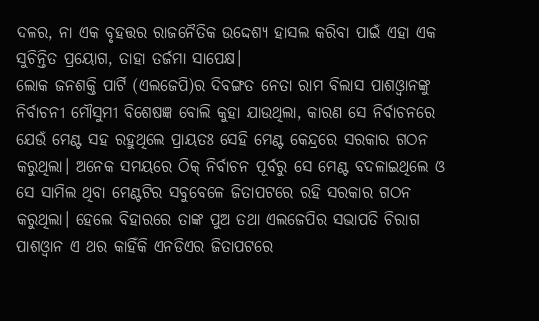ଦଳର, ନା ଏକ ବୃହତ୍ତର ରାଜନୈତିକ ଉଦ୍ଦେଶ୍ୟ ହାସଲ କରିବା ପାଇଁ ଏହା ଏକ ସୁଚିନ୍ତିତ ପ୍ରୟୋଗ, ତାହା ତର୍ଜମା ସାପେକ୍ଷ।
ଲୋକ ଜନଶକ୍ତି ପାର୍ଟି (ଏଲଜେପି)ର ଦିବଙ୍ଗତ ନେତା ରାମ ବିଲାସ ପାଶଓ୍ୱାନଙ୍କୁ ନିର୍ବାଚନୀ ମୌସୁମୀ ବିଶେଷଜ୍ଞ ବୋଲି କୁହା ଯାଉଥିଲା, କାରଣ ସେ ନିର୍ବାଚନରେ ଯେଉଁ ମେଣ୍ଟ ସହ ରହୁଥିଲେ ପ୍ରାୟତଃ ସେହି ମେଣ୍ଟ କେନ୍ଦ୍ରରେ ସରକାର ଗଠନ କରୁଥିଲା। ଅନେକ ସମୟରେ ଠିକ୍ ନିର୍ବାଚନ ପୂର୍ବରୁ ସେ ମେଣ୍ଟ ବଦଳାଇଥିଲେ ଓ ସେ ସାମିଲ ଥିବା ମେଣ୍ଟଟିର ସବୁବେଳେ ଜିତାପଟରେ ରହି ସରକାର ଗଠନ କରୁଥିଲା। ହେଲେ ବିହାରରେ ତାଙ୍କ ପୁଅ ତଥା ଏଲଜେପିର ସଭାପତି ଚିରାଗ ପାଶଓ୍ୱାନ ଏ ଥର କାହିଁକି ଏନଡିଏର ଜିତାପଟରେ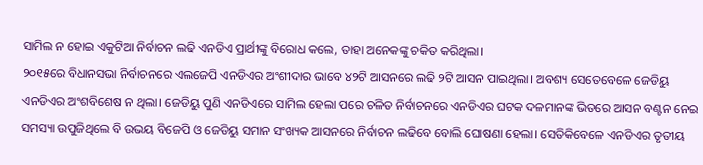ସାମିଲ ନ ହୋଇ ଏକୁଟିଆ ନିର୍ବାଚନ ଲଢି ଏନଡିଏ ପ୍ରାର୍ଥୀଙ୍କୁ ବିରୋଧ କଲେ, ତାହା ଅନେକଙ୍କୁ ଚକିତ କରିଥିଲା।
୨୦୧୫ରେ ବିଧାନସଭା ନିର୍ବାଚନରେ ଏଲଜେପି ଏନଡିଏର ଅଂଶୀଦାର ଭାବେ ୪୨ଟି ଆସନରେ ଲଢି ୨ଟି ଆସନ ପାଇଥିଲା। ଅବଶ୍ୟ ସେତେବେଳେ ଜେଡିୟୁ ଏନଡିଏର ଅଂଶବିଶେଷ ନ ଥିଲା। ଜେଡିୟୁ ପୁଣି ଏନଡିଏରେ ସାମିଲ ହେଲା ପରେ ଚଳିତ ନିର୍ବାଚନରେ ଏନଡିଏର ଘଟକ ଦଳମାନଙ୍କ ଭିତରେ ଆସନ ବଣ୍ଟନ ନେଇ ସମସ୍ୟା ଉପୁଜିଥିଲେ ବି ଉଭୟ ବିଜେପି ଓ ଜେଡିୟୁ ସମାନ ସଂଖ୍ୟକ ଆସନରେ ନିର୍ବାଚନ ଲଢିବେ ବୋଲି ଘୋଷଣା ହେଲା। ସେତିକିବେଳେ ଏନଡିଏର ତୃତୀୟ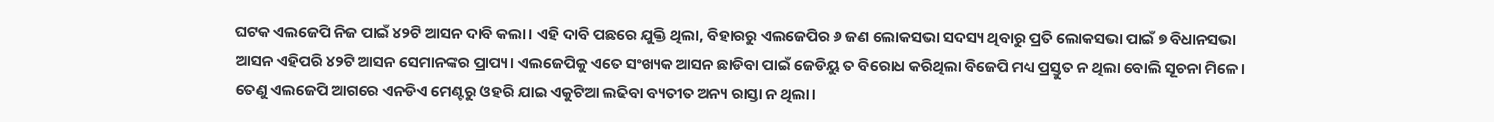ଘଟକ ଏଲଜେପି ନିଜ ପାଇଁ ୪୨ଟି ଆସନ ଦାବି କଲା। ଏହି ଦାବି ପଛରେ ଯୁକ୍ତି ଥିଲା, ବିହାରରୁ ଏଲଜେପିର ୬ ଜଣ ଲୋକସଭା ସଦସ୍ୟ ଥିବାରୁ ପ୍ରତି ଲୋକସଭା ପାଇଁ ୭ ବିଧାନସଭା ଆସନ ଏହିପରି ୪୨ଟି ଆସନ ସେମାନଙ୍କର ପ୍ରାପ୍ୟ। ଏଲଜେପିକୁ ଏତେ ସଂଖ୍ୟକ ଆସନ ଛାଡିବା ପାଇଁ ଜେଡିୟୁ ତ ବିରୋଧ କରିଥିଲା ବିଜେପି ମଧ୍ୟ ପ୍ରସ୍ତୁତ ନ ଥିଲା ବୋଲି ସୂଚନା ମିଳେ। ତେଣୁ ଏଲଜେପି ଆଗରେ ଏନଡିଏ ମେଣ୍ଟରୁ ଓହରି ଯାଇ ଏକୁଟିଆ ଲଢିବା ବ୍ୟତୀତ ଅନ୍ୟ ରାସ୍ତା ନ ଥିଲା।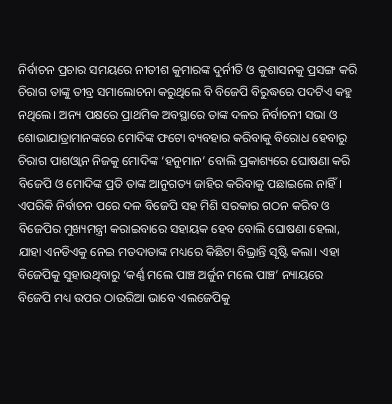ନିର୍ବାଚନ ପ୍ରଚାର ସମୟରେ ନୀତୀଶ କୁମାରଙ୍କ ଦୁର୍ନୀତି ଓ କୁଶାସନକୁ ପ୍ରସଙ୍ଗ କରି ଚିରାଗ ତାଙ୍କୁ ତୀବ୍ର ସମାଲୋଚନା କରୁଥିଲେ ବି ବିଜେପି ବିରୁଦ୍ଧରେ ପଦଟିଏ କହୁ ନଥିଲେ। ଅନ୍ୟ ପକ୍ଷରେ ପ୍ରାଥମିକ ଅବସ୍ଥାରେ ତାଙ୍କ ଦଳର ନିର୍ବାଚନୀ ସଭା ଓ ଶୋଭାଯାତ୍ରାମାନଙ୍କରେ ମୋଦିଙ୍କ ଫଟୋ ବ୍ୟବହାର କରିବାକୁ ବିରୋଧ ହେବାରୁ ଚିରାଗ ପାଶଓ୍ୱାନ ନିଜକୁ ମୋଦିଙ୍କ ‘ହନୁମାନ’ ବୋଲି ପ୍ରକାଶ୍ୟରେ ଘୋଷଣା କରି ବିଜେପି ଓ ମୋଦିଙ୍କ ପ୍ରତି ତାଙ୍କ ଆନୁଗତ୍ୟ ଜାହିର କରିବାକୁ ପଛାଇଲେ ନାହିଁ। ଏପରିକି ନିର୍ବାଚନ ପରେ ଦଳ ବିଜେପି ସହ ମିଶି ସରକାର ଗଠନ କରିବ ଓ ବିଜେପିର ମୁଖ୍ୟମନ୍ତ୍ରୀ କରାଇବାରେ ସହାୟକ ହେବ ବୋଲି ଘୋଷଣା ହେଲା, ଯାହା ଏନଡିଏକୁ ନେଇ ମତଦାତାଙ୍କ ମଧ୍ୟରେ କିଛିଟା ବିଭ୍ରାନ୍ତି ସୃଷ୍ଟି କଲା। ଏହା ବିଜେପିକୁ ସୁହାଉଥିବାରୁ ‘କର୍ଣ୍ଣ ମଲେ ପାଞ୍ଚ ଅର୍ଜୁନ ମଲେ ପାଞ୍ଚ’ ନ୍ୟାୟରେ ବିଜେପି ମଧ୍ୟ ଉପର ଠାଉରିଆ ଭାବେ ଏଲଜେପିକୁ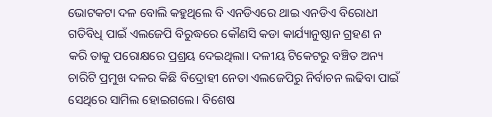ଭୋଟକଟା ଦଳ ବୋଲି କହୁଥିଲେ ବି ଏନଡିଏରେ ଥାଇ ଏନଡିଏ ବିରୋଧୀ ଗତିବିଧି ପାଇଁ ଏଲଜେପି ବିରୁଦ୍ଧରେ କୌଣସି କଡା କାର୍ଯ୍ୟାନୁଷ୍ଠାନ ଗ୍ରହଣ ନ କରି ତାକୁ ପରୋକ୍ଷରେ ପ୍ରଶ୍ରୟ ଦେଇଥିଲା। ଦଳୀୟ ଟିକେଟରୁ ବଞ୍ଚିତ ଅନ୍ୟ ଚାରିଟି ପ୍ରମୁଖ ଦଳର କିଛି ବିଦ୍ରୋହୀ ନେତା ଏଲଜେପିରୁ ନିର୍ବାଚନ ଲଢିବା ପାଇଁ ସେଥିରେ ସାମିଲ ହୋଇଗଲେ। ବିଶେଷ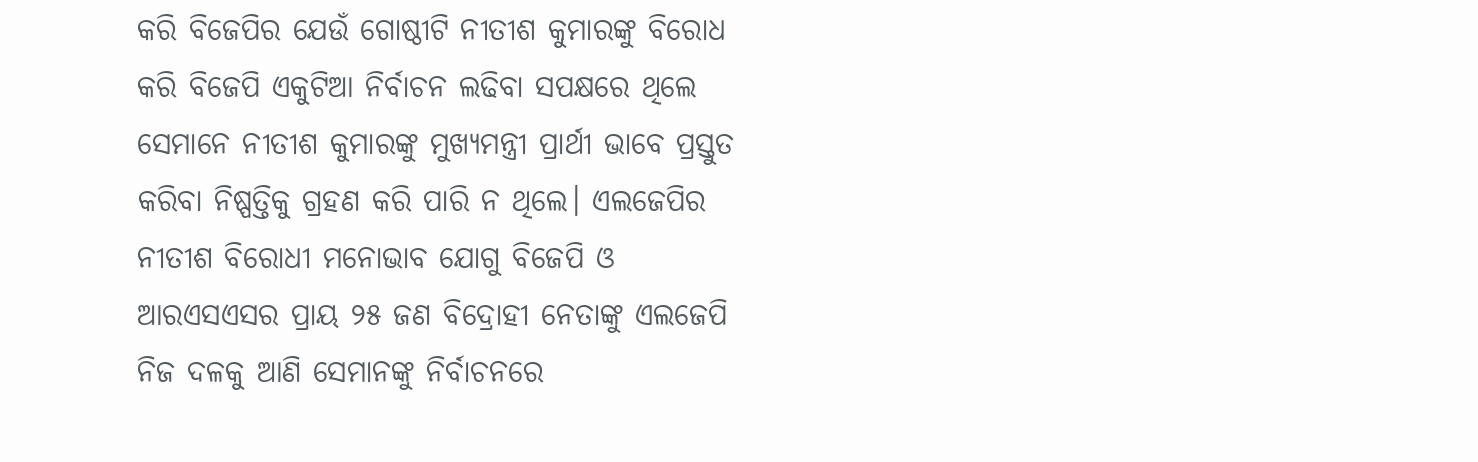କରି ବିଜେପିର ଯେଉଁ ଗୋଷ୍ଠୀଟି ନୀତୀଶ କୁମାରଙ୍କୁ ବିରୋଧ କରି ବିଜେପି ଏକୁଟିଆ ନିର୍ବାଚନ ଲଢିବା ସପକ୍ଷରେ ଥିଲେ ସେମାନେ ନୀତୀଶ କୁମାରଙ୍କୁ ମୁଖ୍ୟମନ୍ତ୍ରୀ ପ୍ରାର୍ଥୀ ଭାବେ ପ୍ରସ୍ତୁତ କରିବା ନିଷ୍ପତ୍ତିକୁ ଗ୍ରହଣ କରି ପାରି ନ ଥିଲେ। ଏଲଜେପିର ନୀତୀଶ ବିରୋଧୀ ମନୋଭାବ ଯୋଗୁ ବିଜେପି ଓ ଆରଏସଏସର ପ୍ରାୟ ୨୫ ଜଣ ବିଦ୍ରୋହୀ ନେତାଙ୍କୁ ଏଲଜେପି ନିଜ ଦଳକୁ ଆଣି ସେମାନଙ୍କୁ ନିର୍ବାଚନରେ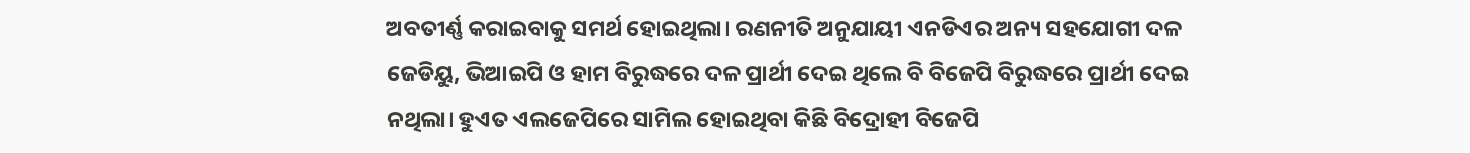ଅବତୀର୍ଣ୍ଣ କରାଇବାକୁ ସମର୍ଥ ହୋଇଥିଲା। ରଣନୀତି ଅନୁଯାୟୀ ଏନଡିଏର ଅନ୍ୟ ସହଯୋଗୀ ଦଳ ଜେଡିୟୁ, ଭିଆଇପି ଓ ହାମ ବିରୁଦ୍ଧରେ ଦଳ ପ୍ରାର୍ଥୀ ଦେଇ ଥିଲେ ବି ବିଜେପି ବିରୁଦ୍ଧରେ ପ୍ରାର୍ଥୀ ଦେଇ ନଥିଲା। ହୁଏତ ଏଲଜେପିରେ ସାମିଲ ହୋଇଥିବା କିଛି ବିଦ୍ରୋହୀ ବିଜେପି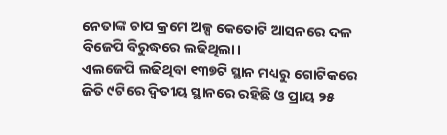ନେତାଙ୍କ ଚାପ କ୍ରମେ ଅଳ୍ପ କେତୋଟି ଆସନରେ ଦଳ ବିଜେପି ବିରୁଦ୍ଧରେ ଲଢିଥିଲା।
ଏଲଜେପି ଲଢିଥିବା ୧୩୭ଟି ସ୍ଥାନ ମଧ୍ୟରୁ ଗୋଟିକରେ ଜିତି ୯ଟିରେ ଦ୍ୱିତୀୟ ସ୍ଥାନରେ ରହିଛି ଓ ପ୍ରାୟ ୨୫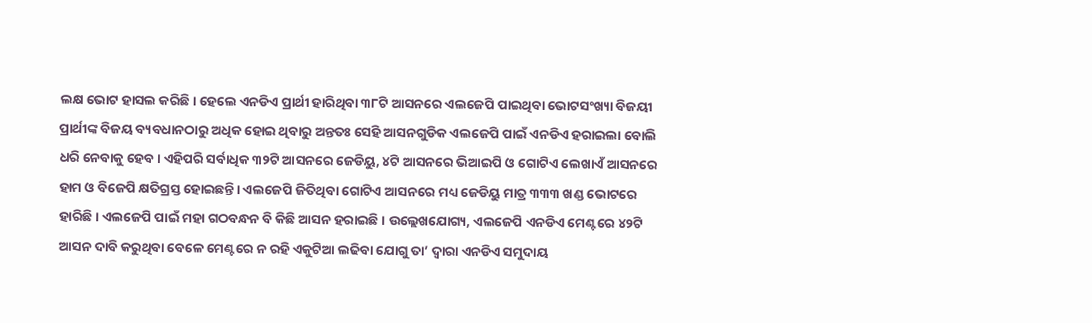ଲକ୍ଷ ଭୋଟ ହାସଲ କରିଛି। ହେଲେ ଏନଡିଏ ପ୍ରାର୍ଥୀ ହାରିଥିବା ୩୮ଟି ଆସନରେ ଏଲଜେପି ପାଇଥିବା ଭୋଟସଂଖ୍ୟା ବିଜୟୀ ପ୍ରାର୍ଥୀଙ୍କ ବିଜୟ ବ୍ୟବଧାନଠାରୁ ଅଧିକ ହୋଇ ଥିବାରୁ ଅନ୍ତତଃ ସେହି ଆସନଗୁଡିକ ଏଲଜେପି ପାଇଁ ଏନଡିଏ ହରାଇଲା ବୋଲି ଧରି ନେବାକୁ ହେବ। ଏହିପରି ସର୍ବାଧିକ ୩୨ଟି ଆସନରେ ଜେଡିୟୁ, ୪ଟି ଆସନରେ ଭିଆଇପି ଓ ଗୋଟିଏ ଲେଖାଏଁ ଆସନରେ ହାମ ଓ ବିଜେପି କ୍ଷତିଗ୍ରସ୍ତ ହୋଇଛନ୍ତି। ଏଲଜେପି ଜିତିଥିବା ଗୋଟିଏ ଆସନରେ ମଧ୍ୟ ଜେଡିୟୁ ମାତ୍ର ୩୩୩ ଖଣ୍ଡ ଭୋଟରେ ହାରିଛି। ଏଲଜେପି ପାଇଁ ମହା ଗଠବନ୍ଧନ ବି କିଛି ଆସନ ହରାଇଛି। ଉଲ୍ଲେଖଯୋଗ୍ୟ, ଏଲଜେପି ଏନଡିଏ ମେଣ୍ଟରେ ୪୨ଟି ଆସନ ଦାବି କରୁଥିବା ବେଳେ ମେଣ୍ଟରେ ନ ରହି ଏକୁଟିଆ ଲଢିବା ଯୋଗୁ ତା’ ଦ୍ୱାରା ଏନଡିଏ ସମୁଦାୟ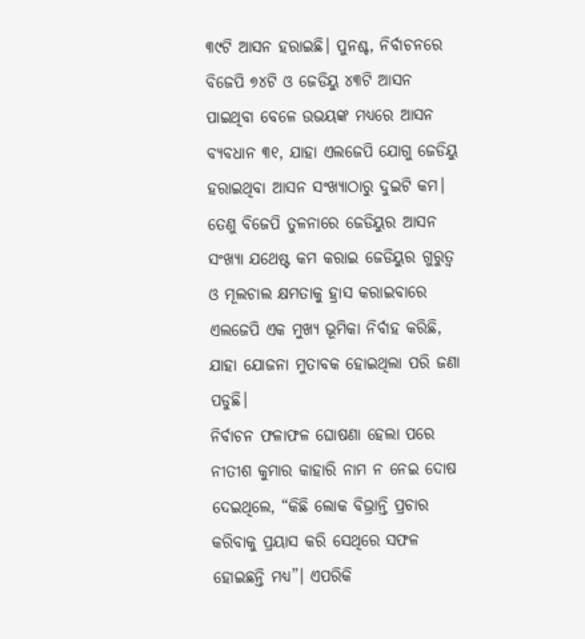୩୯ଟି ଆସନ ହରାଇଛି। ପୁନଶ୍ଚ, ନିର୍ବାଚନରେ ବିଜେପି ୭୪ଟି ଓ ଜେଡିୟୁ ୪୩ଟି ଆସନ ପାଇଥିବା ବେଳେ ଉଭୟଙ୍କ ମଧ୍ୟରେ ଆସନ ବ୍ୟବଧାନ ୩୧, ଯାହା ଏଲଜେପି ଯୋଗୁ ଜେଡିୟୁ ହରାଇଥିବା ଆସନ ସଂଖ୍ୟାଠାରୁ ଦୁଇଟି କମ। ତେଣୁ ବିଜେପି ତୁଳନାରେ ଜେଡିୟୁର ଆସନ ସଂଖ୍ୟା ଯଥେଷ୍ଟ କମ କରାଇ ଜେଡିୟୁର ଗୁରୁତ୍ୱ ଓ ମୂଲଚାଲ କ୍ଷମତାକୁ ହ୍ରାସ କରାଇବାରେ ଏଲଜେପି ଏକ ମୁଖ୍ୟ ଭୂମିକା ନିର୍ବାହ କରିଛି, ଯାହା ଯୋଜନା ମୁତାବକ ହୋଇଥିଲା ପରି ଜଣା ପଡୁଛି।
ନିର୍ବାଚନ ଫଳାଫଳ ଘୋଷଣା ହେଲା ପରେ ନୀତୀଶ କୁମାର କାହାରି ନାମ ନ ନେଇ ଦୋଷ ଦେଇଥିଲେ, “କିଛି ଲୋକ ବିଭ୍ରାନ୍ତି ପ୍ରଚାର କରିବାକୁ ପ୍ରୟାସ କରି ସେଥିରେ ସଫଳ ହୋଇଛନ୍ତି ମଧ୍ୟ”। ଏପରିକି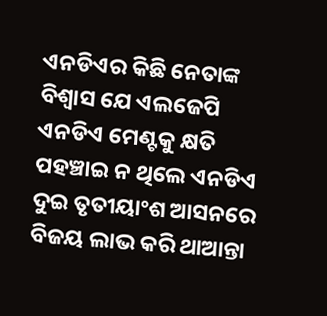ଏନଡିଏର କିଛି ନେତାଙ୍କ ବିଶ୍ୱାସ ଯେ ଏଲଜେପି ଏନଡିଏ ମେଣ୍ଟକୁ କ୍ଷତି ପହଞ୍ଚାଇ ନ ଥିଲେ ଏନଡିଏ ଦୁଇ ତୃତୀୟାଂଶ ଆସନରେ ବିଜୟ ଲାଭ କରି ଥାଆନ୍ତା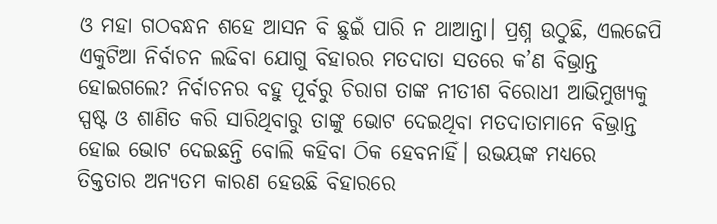ଓ ମହା ଗଠବନ୍ଧନ ଶହେ ଆସନ ବି ଛୁଇଁ ପାରି ନ ଥାଆନ୍ତା। ପ୍ରଶ୍ନ ଉଠୁଛି, ଏଲଜେପି ଏକୁଟିଆ ନିର୍ବାଚନ ଲଢିବା ଯୋଗୁ ବିହାରର ମତଦାତା ସତରେ କ’ଣ ବିଭ୍ରାନ୍ତ ହୋଇଗଲେ? ନିର୍ବାଚନର ବହୁ ପୂର୍ବରୁ ଚିରାଗ ତାଙ୍କ ନୀତୀଶ ବିରୋଧୀ ଆଭିମୁଖ୍ୟକୁ ସ୍ପଷ୍ଟ ଓ ଶାଣିତ କରି ସାରିଥିବାରୁ ତାଙ୍କୁ ଭୋଟ ଦେଇଥିବା ମତଦାତାମାନେ ବିଭ୍ରାନ୍ତ ହୋଇ ଭୋଟ ଦେଇଛନ୍ତି ବୋଲି କହିବା ଠିକ ହେବନାହିଁ। ଉଭୟଙ୍କ ମଧ୍ୟରେ ତିକ୍ତତାର ଅନ୍ୟତମ କାରଣ ହେଉଛି ବିହାରରେ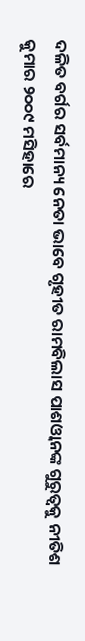ଦଳିତ ବର୍ଗର ସର୍ବମାନ୍ୟ ନେତା ଭାବେ ଗୃହୀତ ରାମବିଲାସ ପାଶଓ୍ୱାନଙ୍କ ଗୁରୁତ୍ୱକୁ ନୀତିଶ କୁମାର ୨୦୦୯ ମସିହାରେ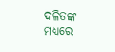ଦଳିତଙ୍କ ମଧ୍ୟରେ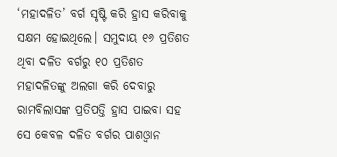‘ମହାଦଳିତ’ ବର୍ଗ ସୃଷ୍ଟି କରି ହ୍ରାସ କରିବାକୁ ସକ୍ଷମ ହୋଇଥିଲେ। ସମୁଦାୟ ୧୬ ପ୍ରତିଶତ ଥିବା ଦଳିତ ବର୍ଗରୁ ୧୦ ପ୍ରତିଶତ ମହାଦଳିତଙ୍କୁ ଅଲଗା କରି ଦେବାରୁ ରାମବିଲାସଙ୍କ ପ୍ରତିପତ୍ତି ହ୍ରାସ ପାଇବା ସହ ସେ କେବଳ ଦଳିତ ବର୍ଗର ପାଶଓ୍ୱାନ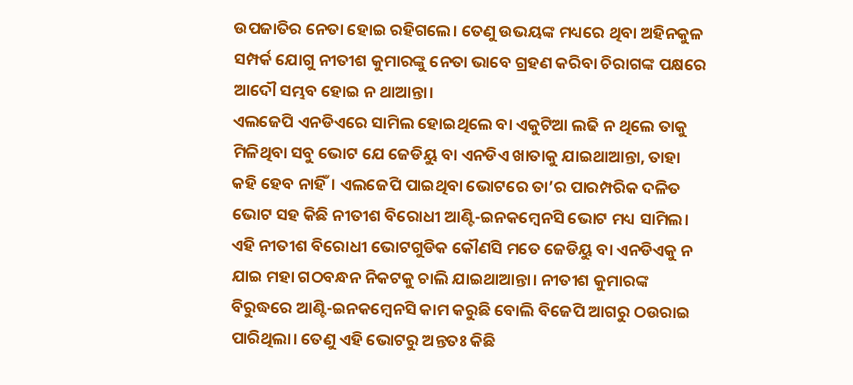ଉପଜାତିର ନେତା ହୋଇ ରହିଗଲେ। ତେଣୁ ଉଭୟଙ୍କ ମଧ୍ୟରେ ଥିବା ଅହିନକୁଳ ସମ୍ପର୍କ ଯୋଗୁ ନୀତୀଶ କୁମାରଙ୍କୁ ନେତା ଭାବେ ଗ୍ରହଣ କରିବା ଚିରାଗଙ୍କ ପକ୍ଷରେ ଆଦୌ ସମ୍ଭବ ହୋଇ ନ ଥାଆନ୍ତା।
ଏଲଜେପି ଏନଡିଏରେ ସାମିଲ ହୋଇଥିଲେ ବା ଏକୁଟିଆ ଲଢି ନ ଥିଲେ ତାକୁ ମିଳିଥିବା ସବୁ ଭୋଟ ଯେ ଜେଡିୟୁ ବା ଏନଡିଏ ଖାତାକୁ ଯାଇଥାଆନ୍ତା, ତାହା କହି ହେବ ନାହିଁ। ଏଲଜେପି ପାଇଥିବା ଭୋଟରେ ତା’ର ପାରମ୍ପରିକ ଦଳିତ ଭୋଟ ସହ କିଛି ନୀତୀଶ ବିରୋଧୀ ଆଣ୍ଟି-ଇନକମ୍ୱେନସି ଭୋଟ ମଧ୍ୟ ସାମିଲ। ଏହି ନୀତୀଶ ବିରୋଧୀ ଭୋଟଗୁଡିକ କୌଣସି ମତେ ଜେଡିୟୁ ବା ଏନଡିଏକୁ ନ ଯାଇ ମହା ଗଠବନ୍ଧନ ନିକଟକୁ ଚାଲି ଯାଇଥାଆନ୍ତା। ନୀତୀଶ କୁମାରଙ୍କ ବିରୁଦ୍ଧରେ ଆଣ୍ଟି-ଇନକମ୍ୱେନସି କାମ କରୁଛି ବୋଲି ବିଜେପି ଆଗରୁ ଠଉରାଇ ପାରିଥିଲା। ତେଣୁ ଏହି ଭୋଟରୁ ଅନ୍ତତଃ କିଛି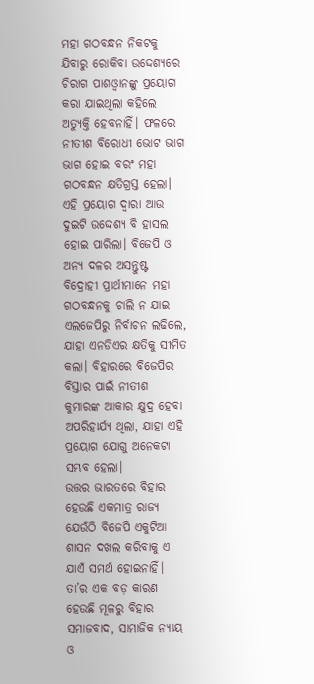ମହା ଗଠବନ୍ଧନ ନିକଟକୁ ଯିବାରୁ ରୋକିବା ଉଦ୍ଦେଶ୍ୟରେ ଚିରାଗ ପାଶଓ୍ୱାନଙ୍କୁ ପ୍ରୟୋଗ କରା ଯାଇଥିଲା କହିଲେ ଅତ୍ୟୁକ୍ତି ହେବନାହିଁ। ଫଳରେ ନୀତୀଶ ବିରୋଧୀ ଭୋଟ ଭାଗ ଭାଗ ହୋଇ ବରଂ ମହା ଗଠବନ୍ଧନ କ୍ଷତିଗ୍ରସ୍ତ ହେଲା। ଏହି ପ୍ରୟୋଗ ଦ୍ୱାରା ଆଉ ଦୁଇଟି ଉଦ୍ଦେଶ୍ୟ ବି ହାସଲ ହୋଇ ପାରିଲା। ବିଜେପି ଓ ଅନ୍ୟ ଦଳର ଅସନ୍ତୁଷ୍ଟ ବିଦ୍ରୋହୀ ପ୍ରାର୍ଥୀମାନେ ମହା ଗଠବନ୍ଧନକୁ ଚାଲି ନ ଯାଇ ଏଲଜେପିରୁ ନିର୍ବାଚନ ଲଢିଲେ, ଯାହା ଏନଡିଏର କ୍ଷତିକୁ ସୀମିତ କଲା। ବିହାରରେ ବିଜେପିର ବିସ୍ତାର ପାଇଁ ନୀତୀଶ କୁମାରଙ୍କ ଆକାର କ୍ଷୁଦ୍ର ହେବା ଅପରିହାର୍ଯ୍ୟ ଥିଲା, ଯାହା ଏହି ପ୍ରୟୋଗ ଯୋଗୁ ଅନେକଟା ସମ୍ଭବ ହେଲା।
ଉତ୍ତର ଭାରତରେ ବିହାର ହେଉଛି ଏକମାତ୍ର ରାଜ୍ୟ ଯେଉଁଠି ବିଜେପି ଏକୁଟିଆ ଶାସନ ଦଖଲ କରିବାକୁ ଏ ଯାଏଁ ସମର୍ଥ ହୋଇନାହିଁ। ତା’ର ଏକ ବଡ଼ କାରଣ ହେଉଛି ମୂଳରୁ ବିହାର ସମାଜବାଦ, ସାମାଜିକ ନ୍ୟାୟ ଓ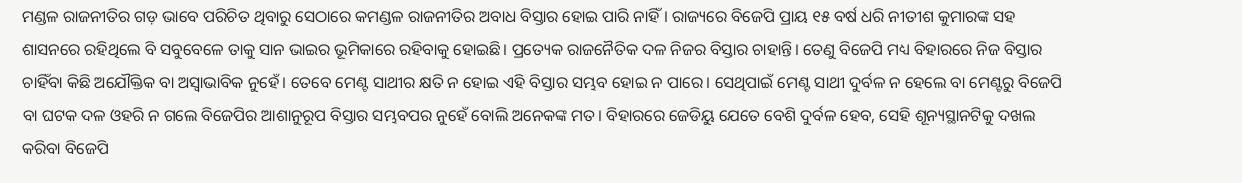ମଣ୍ଡଳ ରାଜନୀତିର ଗଡ଼ ଭାବେ ପରିଚିତ ଥିବାରୁ ସେଠାରେ କମଣ୍ଡଳ ରାଜନୀତିର ଅବାଧ ବିସ୍ତାର ହୋଇ ପାରି ନାହିଁ। ରାଜ୍ୟରେ ବିଜେପି ପ୍ରାୟ ୧୫ ବର୍ଷ ଧରି ନୀତୀଶ କୁମାରଙ୍କ ସହ ଶାସନରେ ରହିଥିଲେ ବି ସବୁବେଳେ ତାକୁ ସାନ ଭାଇର ଭୂମିକାରେ ରହିବାକୁ ହୋଇଛି। ପ୍ରତ୍ୟେକ ରାଜନୈତିକ ଦଳ ନିଜର ବିସ୍ତାର ଚାହାନ୍ତି। ତେଣୁ ବିଜେପି ମଧ୍ୟ ବିହାରରେ ନିଜ ବିସ୍ତାର ଚାହିଁବା କିଛି ଅଯୌକ୍ତିକ ବା ଅସ୍ୱାଭାବିକ ନୁହେଁ। ତେବେ ମେଣ୍ଟ ସାଥୀର କ୍ଷତି ନ ହୋଇ ଏହି ବିସ୍ତାର ସମ୍ଭବ ହୋଇ ନ ପାରେ। ସେଥିପାଇଁ ମେଣ୍ଟ ସାଥୀ ଦୁର୍ବଳ ନ ହେଲେ ବା ମେଣ୍ଟରୁ ବିଜେପି ବା ଘଟକ ଦଳ ଓହରି ନ ଗଲେ ବିଜେପିର ଆଶାନୁରୂପ ବିସ୍ତାର ସମ୍ଭବପର ନୁହେଁ ବୋଲି ଅନେକଙ୍କ ମତ। ବିହାରରେ ଜେଡିୟୁ ଯେତେ ବେଶି ଦୁର୍ବଳ ହେବ, ସେହି ଶୂନ୍ୟସ୍ଥାନଟିକୁ ଦଖଲ କରିବା ବିଜେପି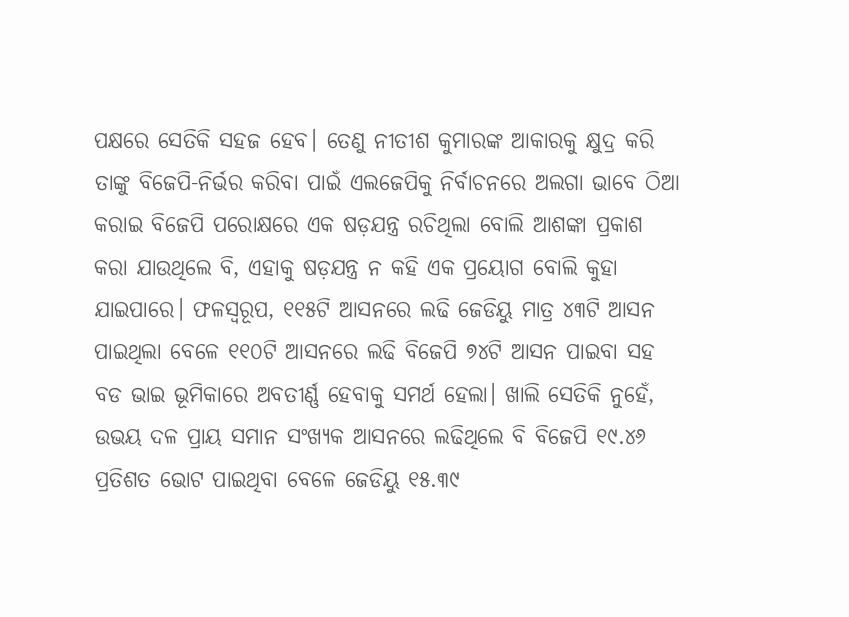ପକ୍ଷରେ ସେତିକି ସହଜ ହେବ। ତେଣୁ ନୀତୀଶ କୁମାରଙ୍କ ଆକାରକୁ କ୍ଷୁଦ୍ର କରି ତାଙ୍କୁ ବିଜେପି-ନିର୍ଭର କରିବା ପାଇଁ ଏଲଜେପିକୁ ନିର୍ବାଚନରେ ଅଲଗା ଭାବେ ଠିଆ କରାଇ ବିଜେପି ପରୋକ୍ଷରେ ଏକ ଷଡ଼ଯନ୍ତ୍ର ରଚିଥିଲା ବୋଲି ଆଶଙ୍କା ପ୍ରକାଶ କରା ଯାଉଥିଲେ ବି, ଏହାକୁ ଷଡ଼ଯନ୍ତ୍ର ନ କହି ଏକ ପ୍ରୟୋଗ ବୋଲି କୁହା ଯାଇପାରେ। ଫଳସ୍ୱରୂପ, ୧୧୫ଟି ଆସନରେ ଲଢି ଜେଡିୟୁ ମାତ୍ର ୪୩ଟି ଆସନ ପାଇଥିଲା ବେଳେ ୧୧୦ଟି ଆସନରେ ଲଢି ବିଜେପି ୭୪ଟି ଆସନ ପାଇବା ସହ ବଡ ଭାଇ ଭୂମିକାରେ ଅବତୀର୍ଣ୍ଣ ହେବାକୁ ସମର୍ଥ ହେଲା। ଖାଲି ସେତିକି ନୁହେଁ, ଉଭୟ ଦଳ ପ୍ରାୟ ସମାନ ସଂଖ୍ୟକ ଆସନରେ ଲଢିଥିଲେ ବି ବିଜେପି ୧୯.୪୬ ପ୍ରତିଶତ ଭୋଟ ପାଇଥିବା ବେଳେ ଜେଡିୟୁ ୧୫.୩୯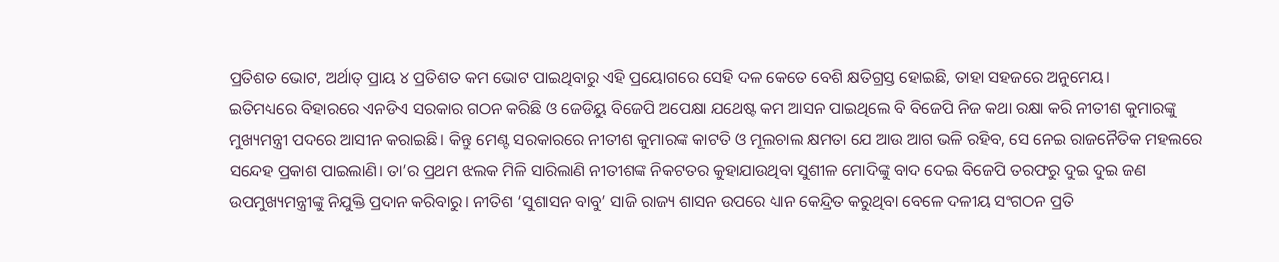ପ୍ରତିଶତ ଭୋଟ, ଅର୍ଥାତ୍ ପ୍ରାୟ ୪ ପ୍ରତିଶତ କମ ଭୋଟ ପାଇଥିବାରୁ ଏହି ପ୍ରୟୋଗରେ ସେହି ଦଳ କେତେ ବେଶି କ୍ଷତିଗ୍ରସ୍ତ ହୋଇଛି, ତାହା ସହଜରେ ଅନୁମେୟ।
ଇତିମଧ୍ୟରେ ବିହାରରେ ଏନଡିଏ ସରକାର ଗଠନ କରିଛି ଓ ଜେଡିୟୁ ବିଜେପି ଅପେକ୍ଷା ଯଥେଷ୍ଟ କମ ଆସନ ପାଇଥିଲେ ବି ବିଜେପି ନିଜ କଥା ରକ୍ଷା କରି ନୀତୀଶ କୁମାରଙ୍କୁ ମୁଖ୍ୟମନ୍ତ୍ରୀ ପଦରେ ଆସୀନ କରାଇଛି। କିନ୍ତୁ ମେଣ୍ଟ ସରକାରରେ ନୀତୀଶ କୁମାରଙ୍କ କାଟତି ଓ ମୂଲଚାଲ କ୍ଷମତା ଯେ ଆଉ ଆଗ ଭଳି ରହିବ, ସେ ନେଇ ରାଜନୈତିକ ମହଲରେ ସନ୍ଦେହ ପ୍ରକାଶ ପାଇଲାଣି। ତା’ର ପ୍ରଥମ ଝଲକ ମିଳି ସାରିଲାଣି ନୀତୀଶଙ୍କ ନିକଟତର କୁହାଯାଉଥିବା ସୁଶୀଳ ମୋଦିଙ୍କୁ ବାଦ ଦେଇ ବିଜେପି ତରଫରୁ ଦୁଇ ଦୁଇ ଜଣ ଉପମୁଖ୍ୟମନ୍ତ୍ରୀଙ୍କୁ ନିଯୁକ୍ତି ପ୍ରଦାନ କରିବାରୁ। ନୀତିଶ ‘ସୁଶାସନ ବାବୁ’ ସାଜି ରାଜ୍ୟ ଶାସନ ଉପରେ ଧ୍ୟାନ କେନ୍ଦ୍ରିତ କରୁଥିବା ବେଳେ ଦଳୀୟ ସଂଗଠନ ପ୍ରତି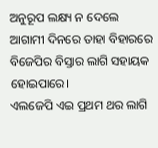ଅନୁରୂପ ଲକ୍ଷ୍ୟ ନ ଦେଲେ ଆଗାମୀ ଦିନରେ ତାହା ବିହାରରେ ବିଜେପିର ବିସ୍ତାର ଲାଗି ସହାୟକ ହୋଇପାରେ।
ଏଲଜେପି ଏଇ ପ୍ରଥମ ଥର ଲାଗି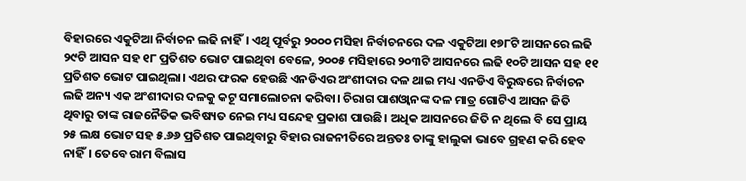ବିହାରରେ ଏକୁଟିଆ ନିର୍ବାଚନ ଲଢି ନାହିଁ। ଏଥି ପୂର୍ବରୁ ୨୦୦୦ ମସିହା ନିର୍ବାଚନରେ ଦଳ ଏକୁଟିଆ ୧୭୮ଟି ଆସନରେ ଲଢି ୨୯ଟି ଆସନ ସହ ୧୮ ପ୍ରତିଶତ ଭୋଟ ପାଇଥିବା ବେଳେ, ୨୦୦୫ ମସିହାରେ ୨୦୩ଟି ଆସନରେ ଲଢି ୧୦ଟି ଆସନ ସହ ୧୧ ପ୍ରତିଶତ ଭୋଟ ପାଇଥିଲା। ଏଥର ଫରକ ହେଉଛି ଏନଡିଏର ଅଂଶୀଦାର ଦଳ ଥାଇ ମଧ୍ୟ ଏନଡିଏ ବିରୁଦ୍ଧରେ ନିର୍ବାଚନ ଲଢି ଅନ୍ୟ ଏକ ଅଂଶୀଦାର ଦଳକୁ କଟୂ ସମାଲୋଚନା କରିବା। ଚିରାଗ ପାଶଓ୍ୱାନଙ୍କ ଦଳ ମାତ୍ର ଗୋଟିଏ ଆସନ ଜିତି ଥିବାରୁ ତାଙ୍କ ରାଜନୈତିକ ଭବିଷ୍ୟତ ନେଇ ମଧ୍ୟ ସନ୍ଦେହ ପ୍ରକାଶ ପାଉଛି। ଅଧିକ ଆସନରେ ଜିତି ନ ଥିଲେ ବି ସେ ପ୍ରାୟ ୨୫ ଲକ୍ଷ ଭୋଟ ସହ ୫.୬୬ ପ୍ରତିଶତ ପାଇଥିବାରୁ ବିହାର ରାଜନୀତିରେ ଅନ୍ତତଃ ତାଙ୍କୁ ହାଲୁକା ଭାବେ ଗ୍ରହଣ କରି ହେବ ନାହିଁ। ତେବେ ରାମ ବିଲାସ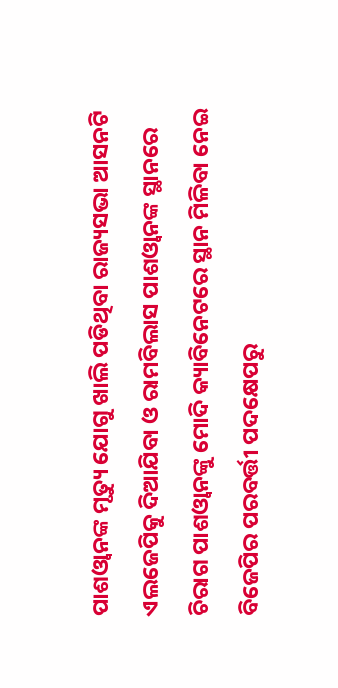ପାଶଓ୍ୱାନଙ୍କ ମୃତ୍ୟୁ ଯୋଗୁ ଖାଲି ପଡିଥିବା ରାଜ୍ୟସଭା ଆସନଟି ଏଲଜେପିକୁ ଦିଆଯିବା ଓ ରାମବିଲାସ ପାଶଓ୍ୱାନଙ୍କ ସ୍ଥାନରେ ଚିରାଗ ପାଶଓ୍ୱାନଙ୍କୁ ମୋଦି କ୍ୟାବିନେଟରେ ସ୍ଥାନ ମିଳିବା ନେଇ ବିଜେପିର ପରବର୍ତ୍ତୀ ପଦକ୍ଷେପରୁ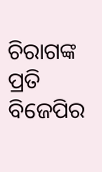ଚିରାଗଙ୍କ ପ୍ରତି ବିଜେପିର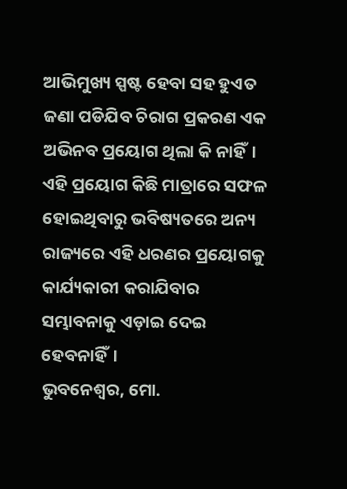ଆଭିମୁଖ୍ୟ ସ୍ପଷ୍ଟ ହେବା ସହ ହୁଏତ ଜଣା ପଡିଯିବ ଚିରାଗ ପ୍ରକରଣ ଏକ ଅଭିନବ ପ୍ରୟୋଗ ଥିଲା କି ନାହିଁ। ଏହି ପ୍ରୟୋଗ କିଛି ମାତ୍ରାରେ ସଫଳ ହୋଇଥିବାରୁ ଭବିଷ୍ୟତରେ ଅନ୍ୟ ରାଜ୍ୟରେ ଏହି ଧରଣର ପ୍ରୟୋଗକୁ କାର୍ଯ୍ୟକାରୀ କରାଯିବାର ସମ୍ଭାବନାକୁ ଏଡ଼ାଇ ଦେଇ ହେବନାହିଁ।
ଭୁବନେଶ୍ଵର, ମୋ.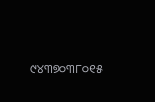୯୪୩୭୦୩୮୦୧୫